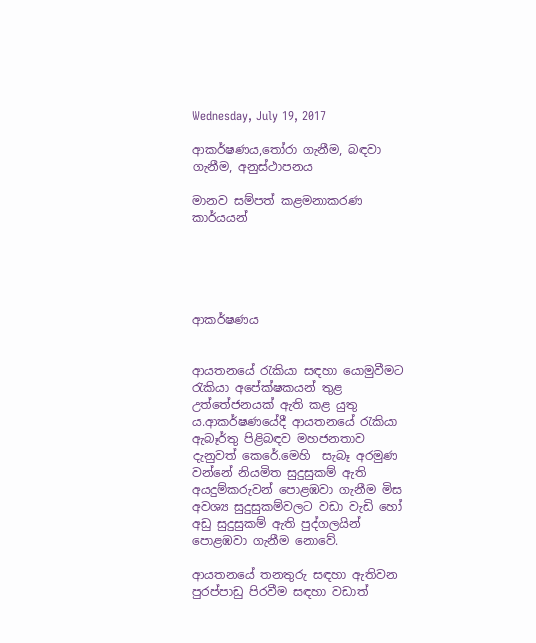Wednesday, July 19, 2017

ආකර්ෂණය,තෝරා ගැනීම, බඳවා ගැනීම, අනුස්ථාපනය

මානව සම්පත් කළමනාකරණ කාර්යයන්





ආකර්ෂණය


ආයතනයේ රැකියා සඳහා යොමුවීමට රැකියා අපේක්ෂකයන් තුළ උත්තේජනයක් ඇති කළ යුතු ය.ආකර්ෂණයේදී ආයතනයේ රැකියා ඇබෑර්තු පිළිබඳව මහජනතාව දැනුවත් කෙරේ.මෙහි  සැබෑ අරමුණ වන්නේ නියමිත සුදුසුකම් ඇති අයදුම්කරුවන් පොළඹවා ගැනීම මිස අවශ්‍ය සුදුසුකම්වලට වඩා වැඩි හෝ අඩු සුදුසුකම් ඇති පුද්ගලයින් පොළඹවා ගැනීම නොවේ.

ආයතනයේ තනතුරු සඳහා ඇතිවන පුරප්පාඩු පිරවීම සඳහා වඩාත්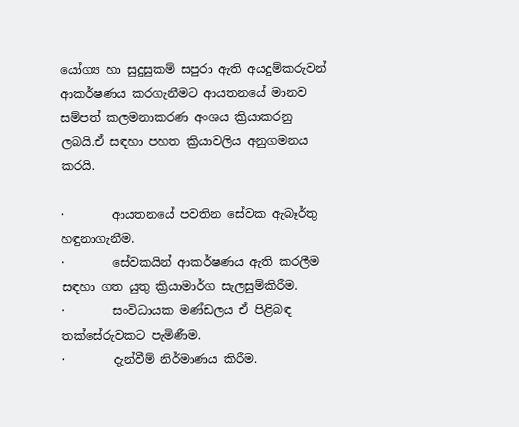යෝග්‍ය හා සුදුසුකම් සපුරා ඇති අයදුම්කරුවන් ආකර්ෂණය කරගැනීමට ආයතනයේ මානව සම්පත් කලමනාකරණ අංශය ක්‍රියාකරනු ලබයි.ඒ සඳහා පහත ක්‍රියාවලිය අනුගමනය කරයි.

·        ආයතනයේ පවතින සේවක ඇබෑර්තු හඳුනාගැනීම.
·        සේවකයින් ආකර්ෂණය ඇති කරලීම සඳහා ගත යුතු ක්‍රියාමාර්ග සැලසුම්කිරීම.
·        සංවිධායක මණ්ඩලය ඒ පිළිබඳ තක්සේරුවකට පැමිණීම.
·        දැන්වීම් නිර්මාණය කිරීම.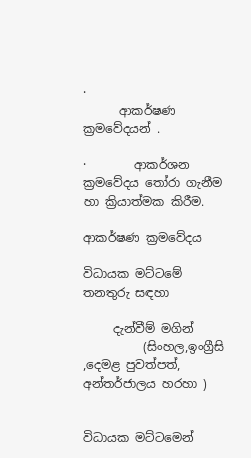·
      ආකර්ෂණ ක්‍රමවේදයන් .

·        ආකර්ශන ක්‍රමවේදය තෝරා ගැනීම හා ක්‍රියාත්මක කිරීම.

ආකර්ෂණ ක්‍රමවේදය

විධායක මට්ටමේ තනතුරු සඳහා

     දැන්වීම් මගින්
          (සිංහල,ඉංග්‍රීසි ,දෙමළ පුවත්පත්,     අන්තර්ජාලය හරහා )


විධායක මට්ටමෙන්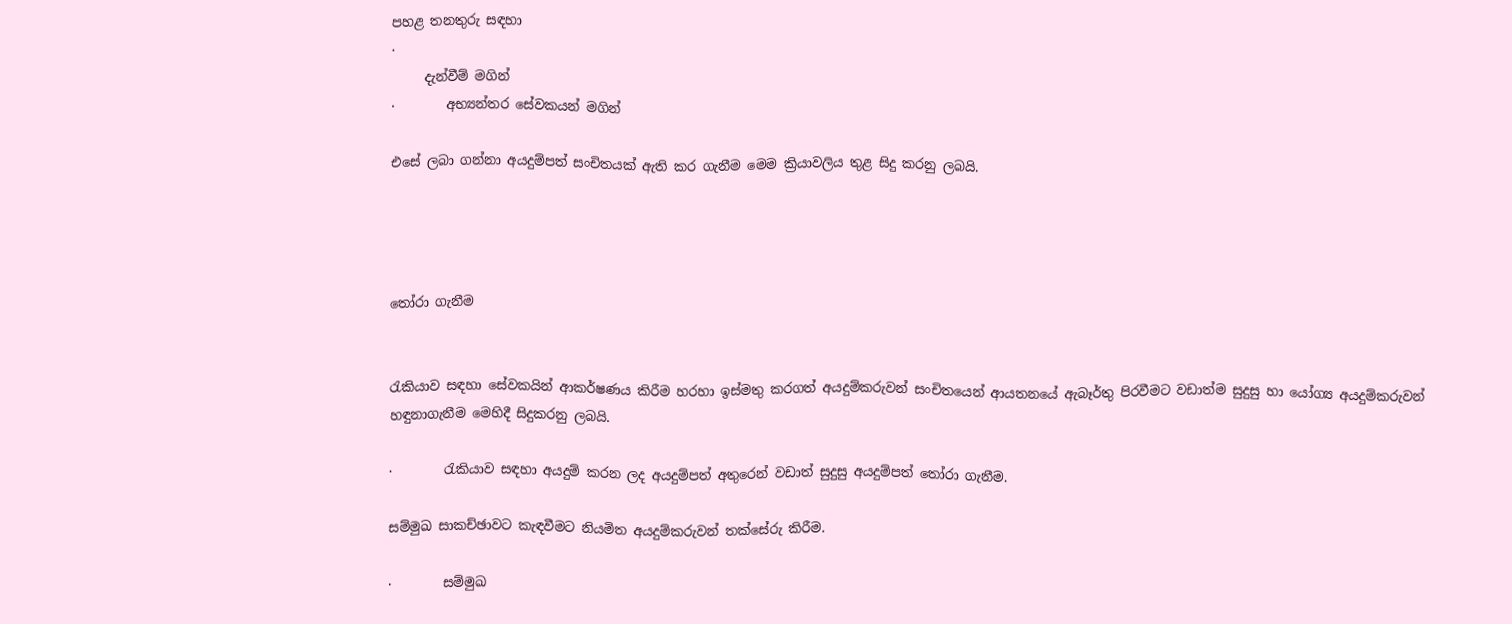පහළ තනතුරු සඳහා
·
     දැන්වීම් මගින්
·        අභ්‍යන්තර සේවකයන් මගින්

එසේ ලබා ගන්නා අයදුම්පත් සංචිතයක් ඇති කර ගැනීම මෙම ක්‍රියාවලිය තුළ සිදු කරනු ලබයි.




තෝරා ගැනීම


රැකියාව සඳහා සේවකයින් ආකර්ෂණය කිරීම හරහා ඉස්මතු කරගත් අයදුම්කරුවන් සංචිතයෙන් ආයතනයේ ඇබෑර්තු පිරවීමට වඩාත්ම සුදුසු හා යෝග්‍ය අයදුම්කරුවන් හඳුනාගැනීම මෙහිදී සිදුකරනු ලබයි.

·        රැකියාව සඳහා අයදුම් කරන ලද අයදුම්පත් අතුරෙන් වඩාත් සුදුසු අයදුම්පත් තෝරා ගැනීම.

සම්මුඛ සාකච්ඡාවට කැඳවීමට නියමිත අයදුම්කරුවන් තක්සේරු කිරීම.

·        සම්මුඛ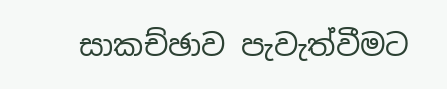සාකච්ඡාව පැවැත්වීමට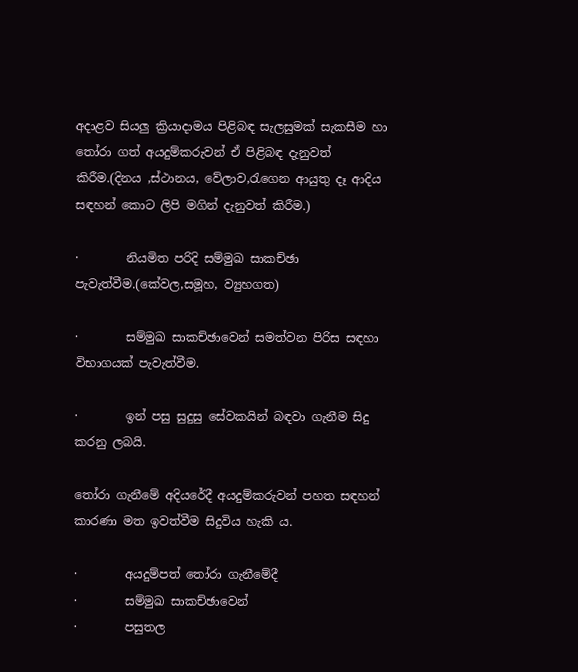අදාළව සියලු ක්‍රියාදාමය පිළිබඳ සැලසුමක් සැකසීම හා තෝරා ගත් අයදුම්කරුවන් ඒ පිළිබඳ දැනුවත් කිරීම.(දිනය ,ස්ථානය, වේලාව,රැගෙන ආයුතු දෑ ආදිය සඳහන් කොට ලිපි මගින් දැනුවත් කිරීම.)

·        නියමිත පරිදි සම්මුඛ සාකච්ඡා පැවැත්වීම.(කේවල,සමූහ, ව්‍යුහගත)

·        සම්මුඛ සාකච්ඡාවෙන් සමත්වන පිරිස සඳහා විභාගයක් පැවැත්වීම.

·        ඉන් පසු සුදුසු සේවකයින් බඳවා ගැනීම සිදු කරනු ලබයි.

තෝරා ගැනීමේ අදියරේදී අයදුම්කරුවන් පහත සඳහන් කාරණා මත ඉවත්වීම සිදුවිය හැකි ය.

·        අයදුම්පත් තෝරා ගැනීමේදී
·        සම්මුඛ සාකච්ඡාවෙන්
·        පසුතල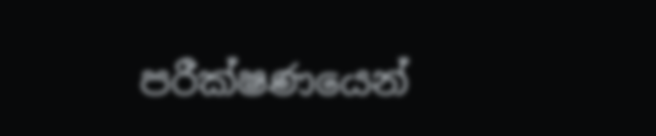පරීක්ෂණයෙන්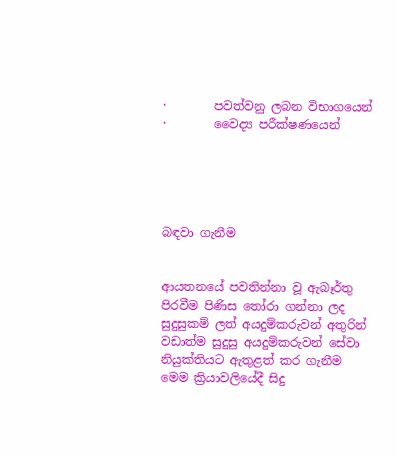·        පවත්වනු ලබන විභාගයෙන්
·        වෛද්‍ය පරීක්ෂණයෙන්





බඳවා ගැනීම


ආයතනයේ පවතින්නා වූ ඇබෑර්තු පිරවීම පිණිස තෝරා ගන්නා ලද සුදුසුකම් ලත් අයදුම්කරුවන් අතුරින් වඩාත්ම සුදුසු අයදුම්කරුවන් සේවා නියුක්තියට ඇතුළත් කර ගැනීම මෙම ක්‍රියාවලියේදී සිදු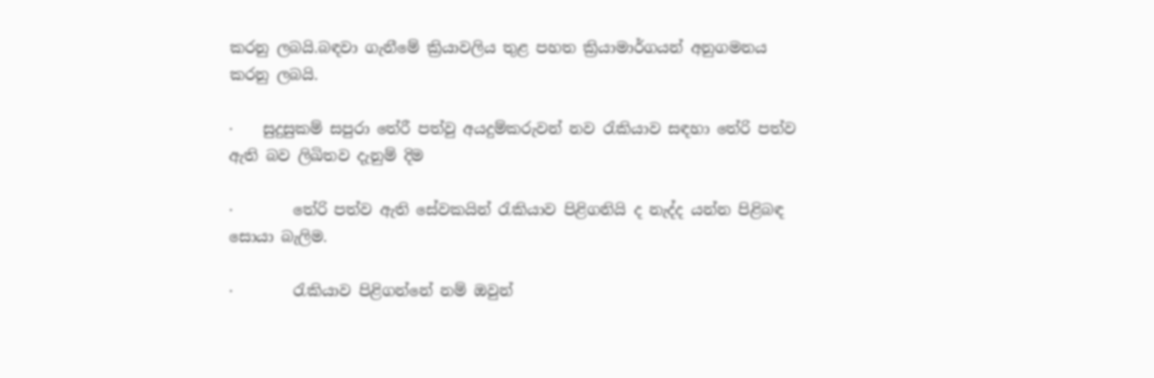කරනු ලබයි.බඳවා ගැනීමේ ක්‍රියාවලිය තුළ පහත ක්‍රියාමාර්ගයන් අනුගමනය කරනු ලබයි.

·    සුදුසුකම් සපුරා තේරී පත්වු අයදුම්කරුවන් නව රැකියාව සඳහා තේරි පත්ව ඇති බව ලිඛිතව දැනුම් දිම

·        තේරි පත්ව ඇති සේවකයින් රැකියාව පිළිගනියි ද නැද්ද යන්න පිළිබඳ සොයා බැලිම.

·        රැකියාව පිළිගන්නේ නම් ඔවුන්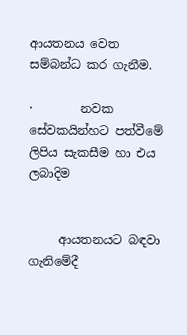ආයතනය වෙත සම්බන්ධ කර ගැනීම.

·        නවක සේවකයින්හට පත්වීමේ ලිපිය සැකසීම හා එය ලබාදිම


     ආයතනයට බඳවා ගැනිමේදී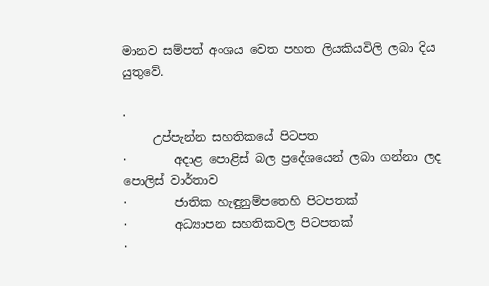මානව සම්පත් අංශය වෙත පහත ලියකියවිලි ලබා දිය යුතුවේ.

·
     උප්පැන්න සහතිකයේ පිටපත
·        අදාළ පොළිස් බල ප්‍රදේශයෙන් ලබා ගන්නා ලද පොලිස් වාර්තාව
·        ජාතික හැඳුනුම්පතෙහි පිටපතක්
·        අධ්‍යාපන සහතිකවල පිටපතක්
·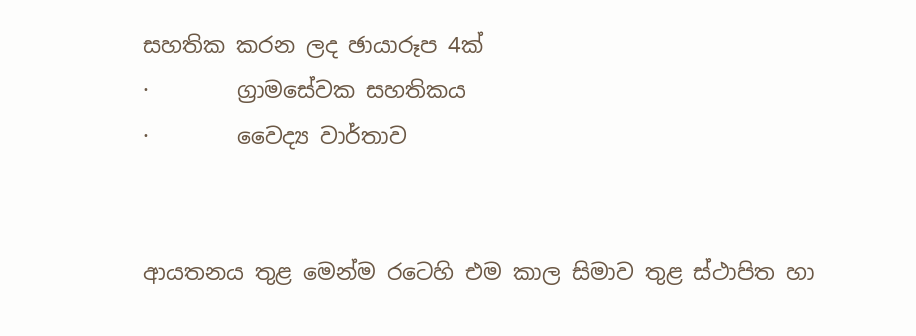සහතික කරන ලද ඡායාරූප 4ක්
·        ග්‍රාමසේවක සහතිකය
·        වෛද්‍ය වාර්තාව


ආයතනය තුළ මෙන්ම රටෙහි එම කාල සිමාව තුළ ස්ථාපිත හා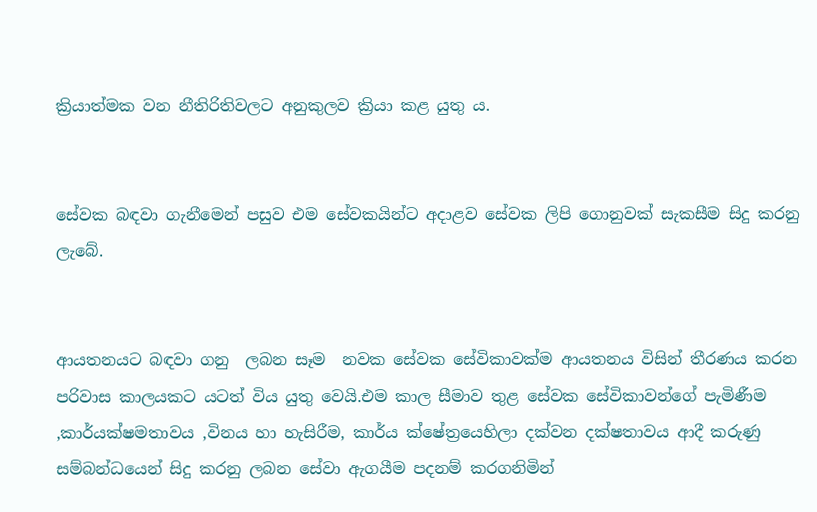ක්‍රියාත්මක වන නීතිරිතිවලට අනුකුලව ක්‍රියා කළ යුතු ය.


සේවක බඳවා ගැනීමෙන් පසුව එම සේවකයින්ට අදාළව සේවක ලිපි ගොනුවක් සැකසීම සිදු කරනු ලැබේ.


ආයතනයට බඳවා ගනු  ලබන සෑම  නවක සේවක සේවිකාවක්ම ආයතනය විසින් තීරණය කරන පරිවාස කාලයකට යටත් විය යුතු වෙයි.එම කාල සීමාව තුළ සේවක සේවිකාවන්ගේ පැමිණීම ,කාර්යක්ෂමතාවය ,විනය හා හැසිරීම, කාර්ය ක්ෂේත්‍රයෙහිලා දක්වන දක්ෂතාවය ආදී කරුණු සම්බන්ධයෙන් සිදු කරනු ලබන සේවා ඇගයීම පදනම් කරගනිමින්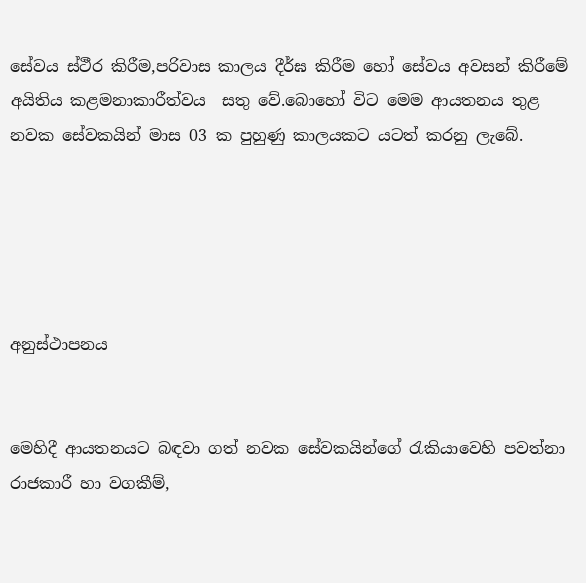සේවය ස්ථීර කිරීම,පරිවාස කාලය දීර්ඝ කිරීම හෝ සේවය අවසන් කිරීමේ අයිතිය කළමනාකාරීත්වය  සතු වේ.බොහෝ විට මෙම ආයතනය තුළ නවක සේවකයින් මාස 03 ක පුහුණු කාලයකට යටත් කරනු ලැබේ.





අනුස්ථාපනය


මෙහිදී ආයතනයට බඳවා ගත් නවක සේවකයින්ගේ රැකියාවෙහි පවත්නා රාජකාරී හා වගකීම්,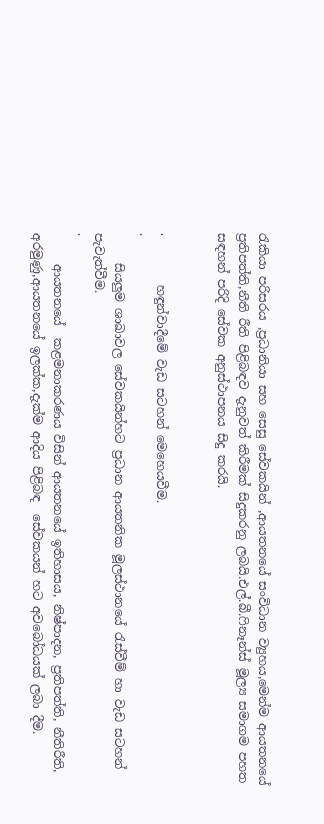රැකියා පරිසරය ,ප්‍රධානියා සහ සෙසු සේවකයින් ,ආයතනයේ සංවිධාන ව්‍යුහය,මෙන්ම ආයතනයේ ප්‍රතිපත්ති,නීති රීති පිළිබඳව දැනුවත් කිරීමක් සිදුකරනු ලබයි.එල්.බී.ෆිනෑන්ස් මූල්‍ය සමාගම පහත සඳහන් පරිදි සේවක අනුස්ථාපනය සිදු කරයි.


·        හඳුන්වාදීමේ වැඩ සටහන් මෙහෙයවීම.
·
     සියලුම ශාඛාවල සේවකයින්හට ප්‍රධාන ආයතනික මූලස්ථානයේ රැස්වීම් හා වැඩ සටහන් පැවැත්වීම.
·
     ආයතනයේ  කළමනාකරණය විසින් ආයතනයේ ඉතිහාසය, නිෂ්පාදන, ප්‍රතිපත්ති, නීතිරීති, අරමුණු,ආයතනයේ ඉලක්ක,දැක්ම ආදිය පිළිබඳ  සේවකයන් හට අවබෝධයක් ලබා දීම.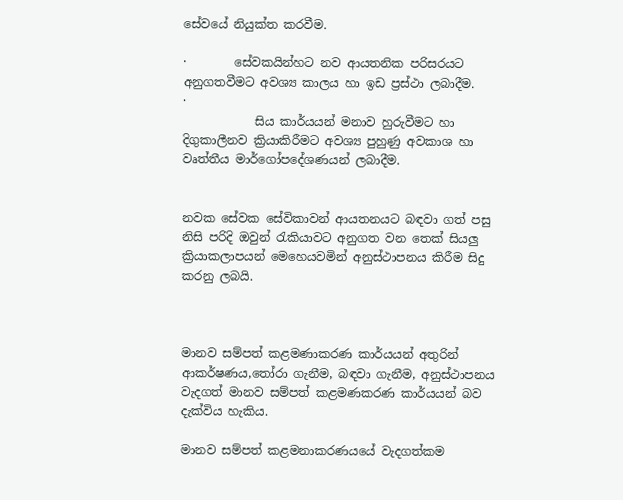සේවයේ නියුක්ත කරවීම.

·        සේවකයින්හට නව ආයතනික පරිසරයට අනුගතවීමට අවශ්‍ය කාලය හා ඉඩ ප්‍රස්ථා ලබාදීම.
·
            සිය කාර්යයන් මනාව හුරුවීමට හා දිගුකාලීනව ක්‍රියාකිරීමට අවශ්‍ය පුහුණු අවකාශ හා වෘත්තීය මාර්ගෝපදේශණයන් ලබාදීම.


නවක සේවක සේවිකාවන් ආයතනයට බඳවා ගත් පසු  නිසි පරිදි ඔවුන් රැකියාවට අනුගත වන තෙක් සියලු ක්‍රියාකලාපයන් මෙහෙයවමින් අනුස්ථාපනය කිරීම සිදු කරනු ලබයි.



මානව සම්පත් කළමණාකරණ කාර්යයන් අතුරින් ආකර්ෂණය,තෝරා ගැනීම, බඳවා ගැනීම, අනුස්ථාපනය  වැදගත් මානව සම්පත් කළමණකරණ කාර්යයන් බව දැක්විය හැකිය.

මානව සම්පත් කළමනාකරණයයේ වැදගත්කම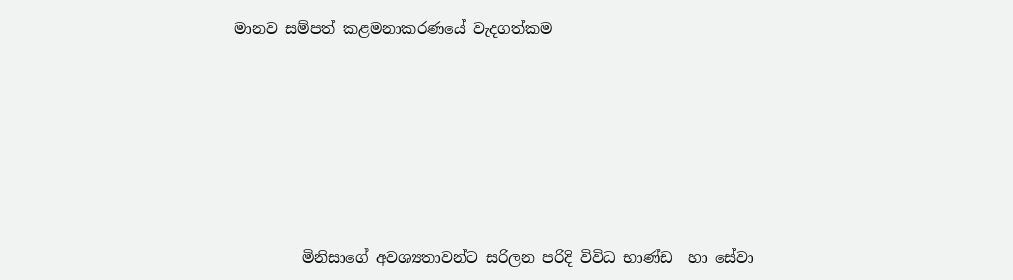මානව සම්පත් කළමනාකරණයේ වැදගත්කම








         මිනිසාගේ අවශ්‍යතාවන්ට සරිලන පරිදි විවිධ භාණ්ඩ  හා සේවා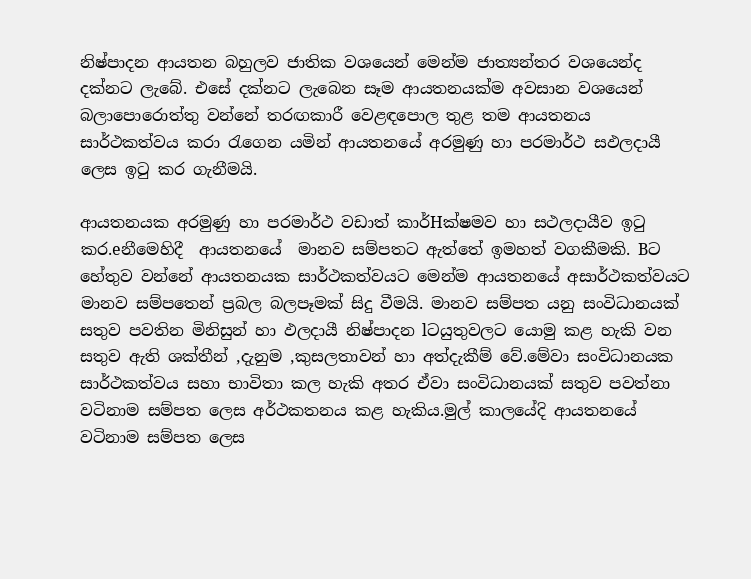නිෂ්පාදන ආයතන බහුලව ජාතික වශයෙන් මෙන්ම ජාත්‍යන්තර වශයෙන්ද දක්නට ලැබේ. එසේ දක්නට ලැබෙන සෑම ආයතනයක්ම අවසාන වශයෙන් බලාපොරොත්තු වන්නේ තරඟකාරී වෙළඳපොල තුළ තම ආයතනය සාර්ථකත්වය කරා රැගෙන යමින් ආයතනයේ අරමුණු හා පරමාර්ථ සඵලදායී ලෙස ඉටු කර ගැනීමයි.

ආයතනයක අරමුණු හා පරමාර්ථ වඩාත් කාර්Hක්ෂමව හා සථලදායීව ඉටු කර.eනීමෙහිදී  ආයතනයේ  මානව සම්පතට ඇත්තේ ඉමහත් වගකීමකි. Bට හේතුව වන්නේ ආයතනයක සාර්ථකත්වයට මෙන්ම ආයතනයේ අසාර්ථකත්වයට මානව සම්පතෙන් ප්‍රබල බලපෑමක් සිදු වීමයි. මානව සම්පත යනු සංවිධානයක් සතුව පවතින මිනිසුන් හා ඵලදායී නිෂ්පාදන lටයුතුවලට යොමු කළ හැකි වන සතුව ඇති ශක්තීන් ,දැනුම ,කුසලතාවන් හා අත්දැකීම් වේ.මේවා සංවිධානයක සාර්ථකත්වය සහා භාවිතා කල හැකි අතර ඒවා සංවිධානයක් සතුව පවත්නා වටිනාම සම්පත ලෙස අර්ථකතනය කළ හැකිය.මුල් කාලයේදි ආයතනයේ වටිනාම සම්පත ලෙස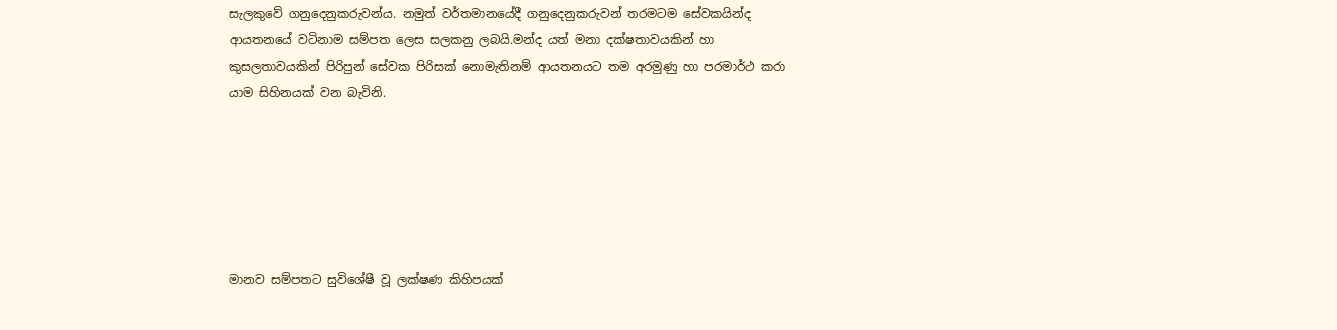සැලකුවේ ගනුදෙනුකරුවන්ය. නමුත් වර්තමානයේදී ගනුදෙනුකරුවන් තරමටම සේවකයින්ද ආයතනයේ වටිනාම සම්පත ලෙස සලකනු ලබයි.මන්ද යත් මනා දක්ෂතාවයකින් හා කුසලතාවයකින් පිරිපුන් සේවක පිරිසක් නොමැතිනම් ආයතනයට තම අරමුණු හා පරමාර්ථ කරා යාම සිහිනයක් වන බැවිනි.






මානව සම්පතට සුවිශේෂී වූ ලක්ෂණ කිහිපයක්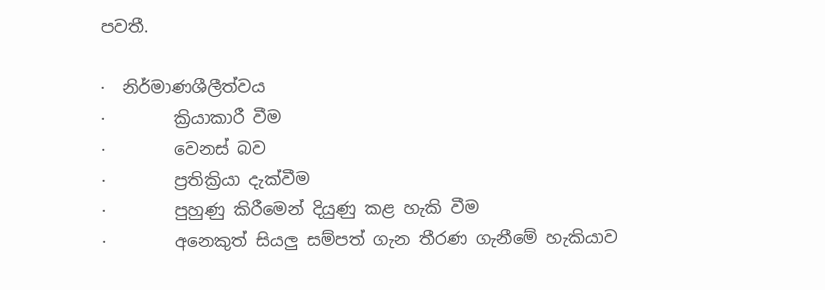පවතී.

·  නිර්මාණශීලීත්වය
·        ක්‍රියාකාරී වීම
·        වෙනස් බව
·        ප්‍රතික්‍රියා දැක්වීම
·        පුහුණු කිරීමෙන් දියුණු කළ හැකි වීම
·        අනෙකුත් සියලු සම්පත් ගැන තීරණ ගැනීමේ හැකියාව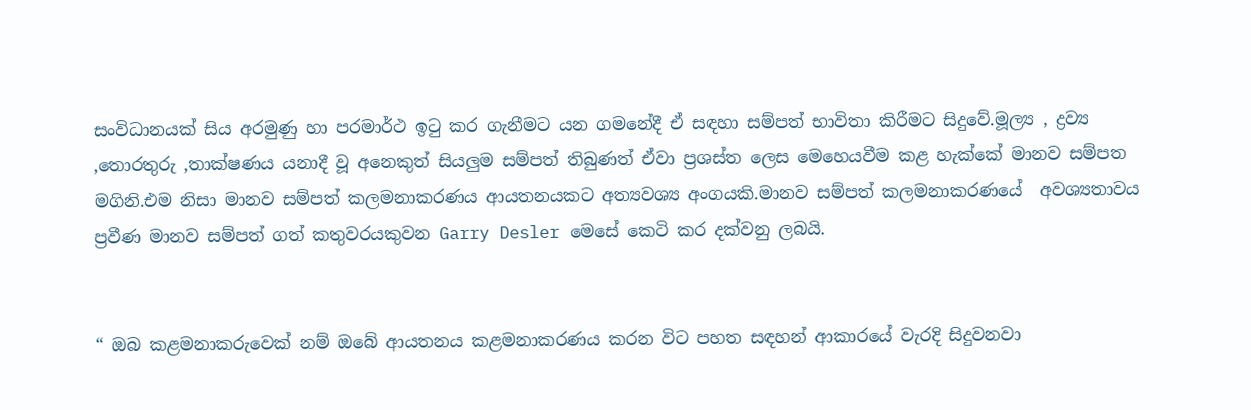සංවිධානයක් සිය අරමුණු හා පරමාර්ථ ඉටු කර ගැනීමට යන ගමනේදී ඒ සඳහා සම්පත් භාවිතා කිරීමට සිදුවේ.මූල්‍ය , ද්‍රව්‍ය ,තොරතුරු ,තාක්ෂණය යනාදී වූ අනෙකුත් සියලුම සම්පත් තිබුණත් ඒවා ප්‍රශස්ත ලෙස මෙහෙයවීම කළ හැක්කේ මානව සම්පත මගිනි.එම නිසා මානව සම්පත් කලමනාකරණය ආයතනයකට අත්‍යවශ්‍ය අංගයකි.මානව සම්පත් කලමනාකරණයේ  අවශ්‍යතාවය ප්‍රවීණ මානව සම්පත් ගත් කතුවරයකුවන Garry Desler මෙසේ කෙටි කර දක්වනු ලබයි.


“ ඔබ කළමනාකරුවෙක් නම් ඔබේ ආයතනය කළමනාකරණය කරන විට පහත සඳහන් ආකාරයේ වැරදි සිදුවනවා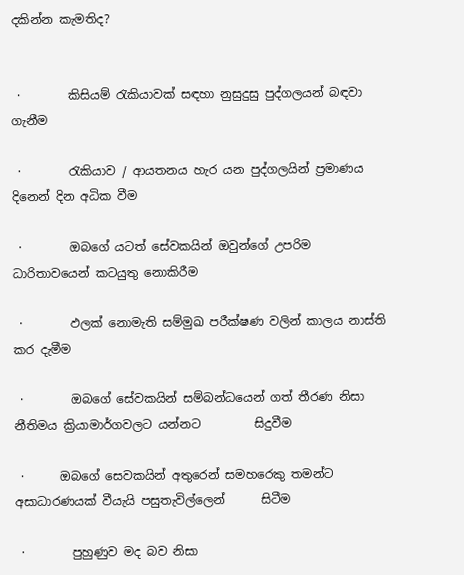දකින්න කැමතිද?


 ·        කිසියම් රැකියාවක් සඳහා නුසුදුසු පුද්ගලයන් බඳවා ගැනීම

 ·        රැකියාව / ආයතනය හැර යන පුද්ගලයින් ප්‍රමාණය දිනෙන් දින අධික වීම

 ·        ඔබගේ යටත් සේවකයින් ඔවුන්ගේ උපරිම ධාරිතාවයෙන් කටයුතු නොකිරීම

 ·        ඵලක් නොමැති සම්මුඛ පරීක්ෂණ වලින් කාලය නාස්ති කර දැමීම

 ·        ඔබගේ සේවකයින් සම්බන්ධයෙන් ගත් තීරණ නිසා නීතිමය ක්‍රියාමාර්ගවලට යන්නට         සිදුවීම

 ·      ඔබගේ සෙවකයින් අතුරෙන් සමහරෙකු තමන්ට අසාධාරණයක් වීයැයි පසුතැවිල්ලෙන්      සිටීම

 ·        පුහුණුව මද බව නිසා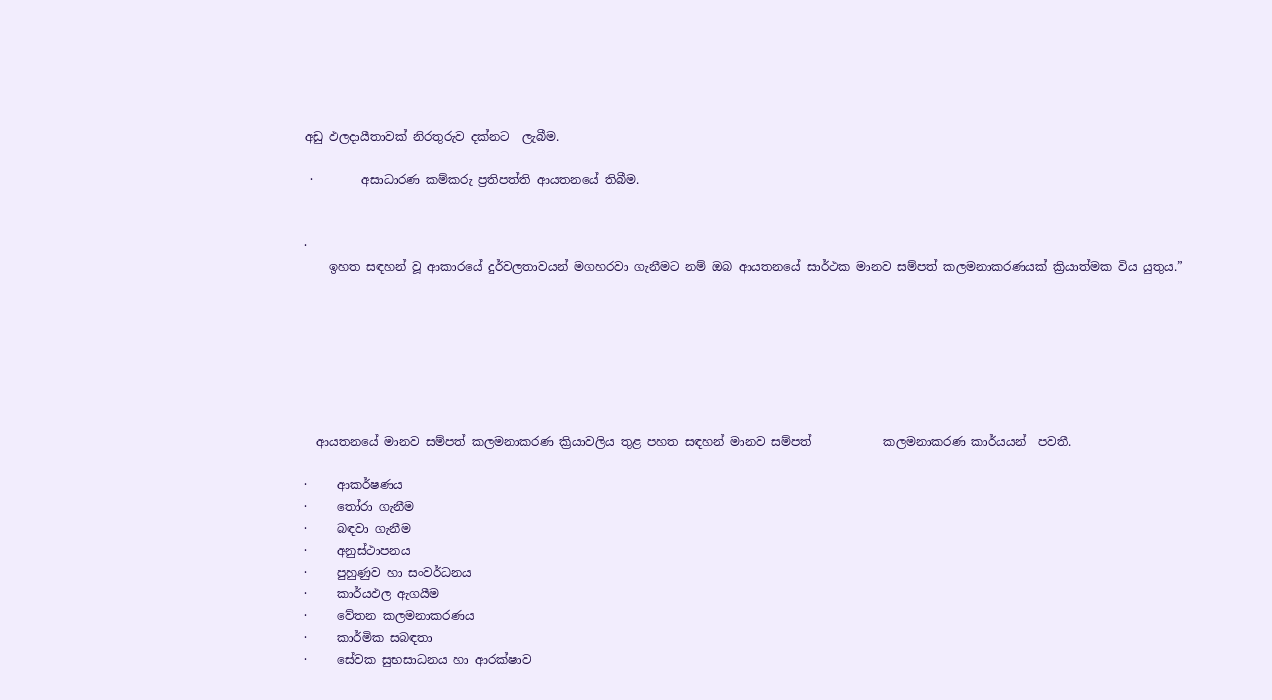අඩු ඵලදායීතාවක් නිරතුරුව දක්නට  ලැබීම.

 ·        අසාධාරණ කම්කරු ප්‍රතිපත්ති ආයතනයේ තිබීම.


·
    ඉහත සඳහන් වූ ආකාරයේ දුර්වලතාවයන් මගහරවා ගැනීමට නම් ඔබ ආයතනයේ සාර්ථක මානව සම්පත් කලමනාකරණයක් ක්‍රියාත්මක විය යුතුය.”







  ආයතනයේ මානව සම්පත් කලමනාකරණ ක්‍රියාවලිය තුළ පහත සඳහන් මානව සම්පත්            කලමනාකරණ කාර්යයන්  පවතී.

·     ආකර්ෂණය
·     තෝරා ගැනීම
·     බඳවා ගැනීම
·     අනුස්ථාපනය
·     පුහුණුව හා සංවර්ධනය
·     කාර්යඵල ඇගයීම
·     වේතන කලමනාකරණය
·     කාර්මික සබඳතා
·     සේවක සුභසාධනය හා ආරක්ෂාව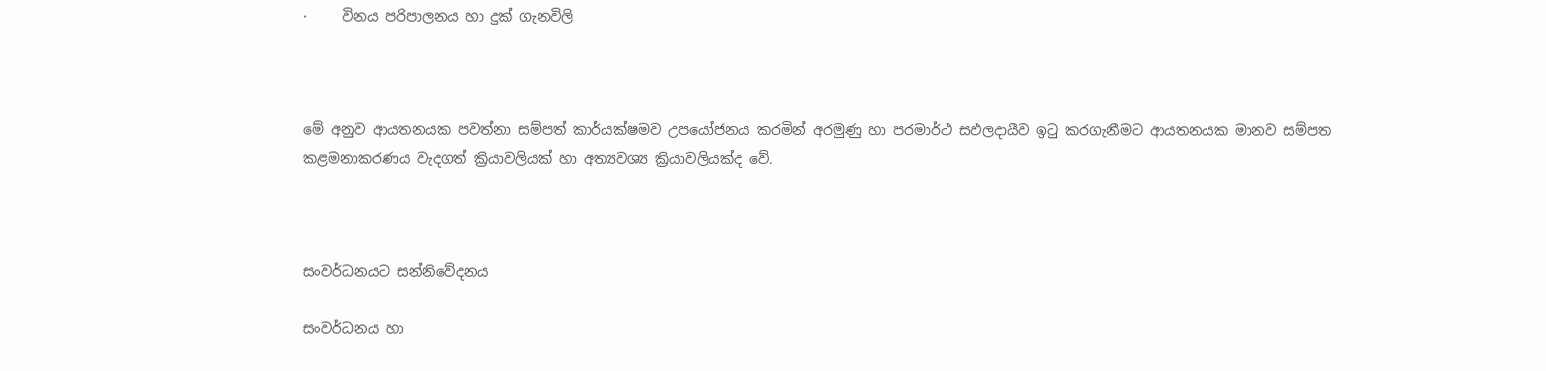·     විනය පරිපාලනය හා දුක් ගැනවිලි



මේ අනුව ආයතනයක පවත්නා සම්පත් කාර්යක්ෂමව උපයෝජනය කරමින් අරමුණු හා පරමාර්ථ සඵලදායීව ඉටු කරගැනීමට ආයතනයක මානව සම්පත කළමනාකරණය වැදගත් ක්‍රියාවලියක් හා අත්‍යවශ්‍ය ක්‍රියාවලියක්ද වේ.



සංවර්ධනයට සන්නිවේදනය

සංවර්ධනය හා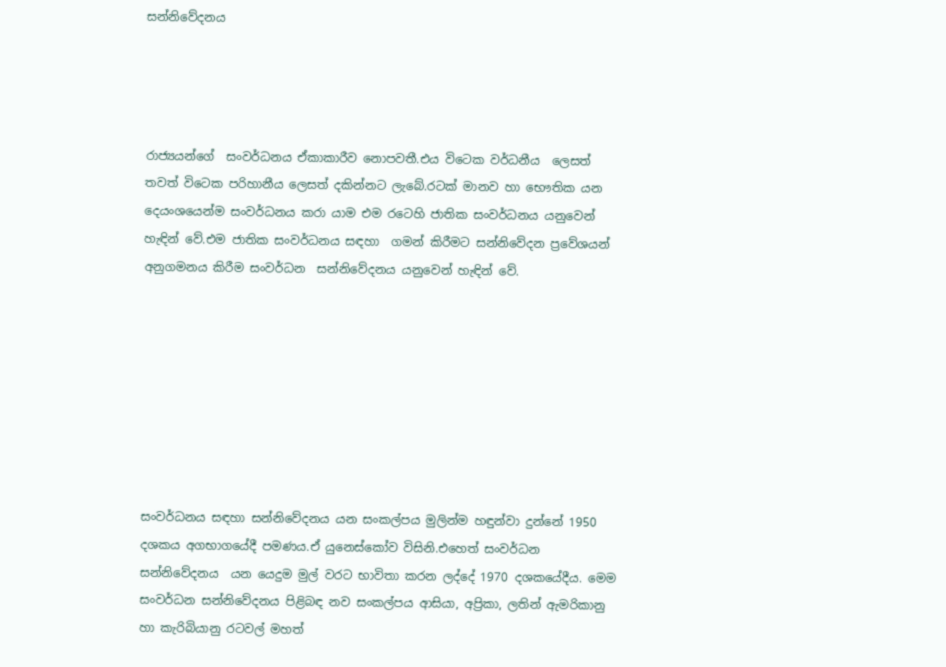සන්නිවේදනය




රාජ්‍යයන්ගේ  සංවර්ධනය ඒකාකාරීව නොපවතී.එය විටෙක වර්ධනීය  ලෙසත් තවත් විටෙක පරිහානීය ලෙසත් දකින්නට ලැබේ.රටක් මානව හා භෞතික යන දෙයංශයෙන්ම සංවර්ධනය කරා යාම එම රටෙහි ජාතික සංවර්ධනය යනුවෙන් හැඳින් වේ.එම ජාතික සංවර්ධනය සඳහා  ගමන් කිරීමට සන්නිවේදන ප්‍රවේශයන් අනුගමනය කිරීම සංවර්ධන  සන්නිවේදනය යනුවෙන් හැඳින් වේ.








සංවර්ධනය සඳහා සන්නිවේදනය යන සංකල්පය මුලින්ම හඳුන්වා දුන්නේ 1950 දශකය අගභාගයේදී පමණය.ඒ යුනෙස්කෝව විසිනි.එහෙත් සංවර්ධන සන්නිවේදනය  යන යෙදුම මුල් වරට භාවිතා කරන ලද්දේ 1970 දශකයේදීය. මෙම සංවර්ධන සන්නිවේදනය පිළිබඳ නව සංකල්පය ආසියා, අප්‍රිකා, ලතින් ඇමරිකානු හා කැරිබියානු රටවල් මහත්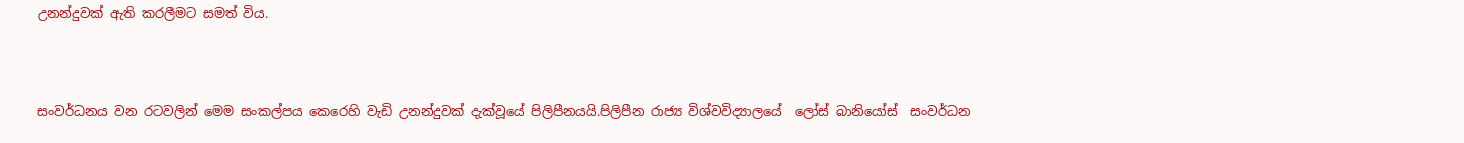උනන්දුවක් ඇති කරලීමට සමත් විය.



සංවර්ධනය වන රටවලින් මෙම සංකල්පය කෙරෙහි වැඩි උනන්දුවක් දැක්වූයේ පිලිපීනයයි.පිලිපීන රාජ්‍ය විශ්වවිද්‍යාලයේ  ලෝස් බානියෝස්  සංවර්ධන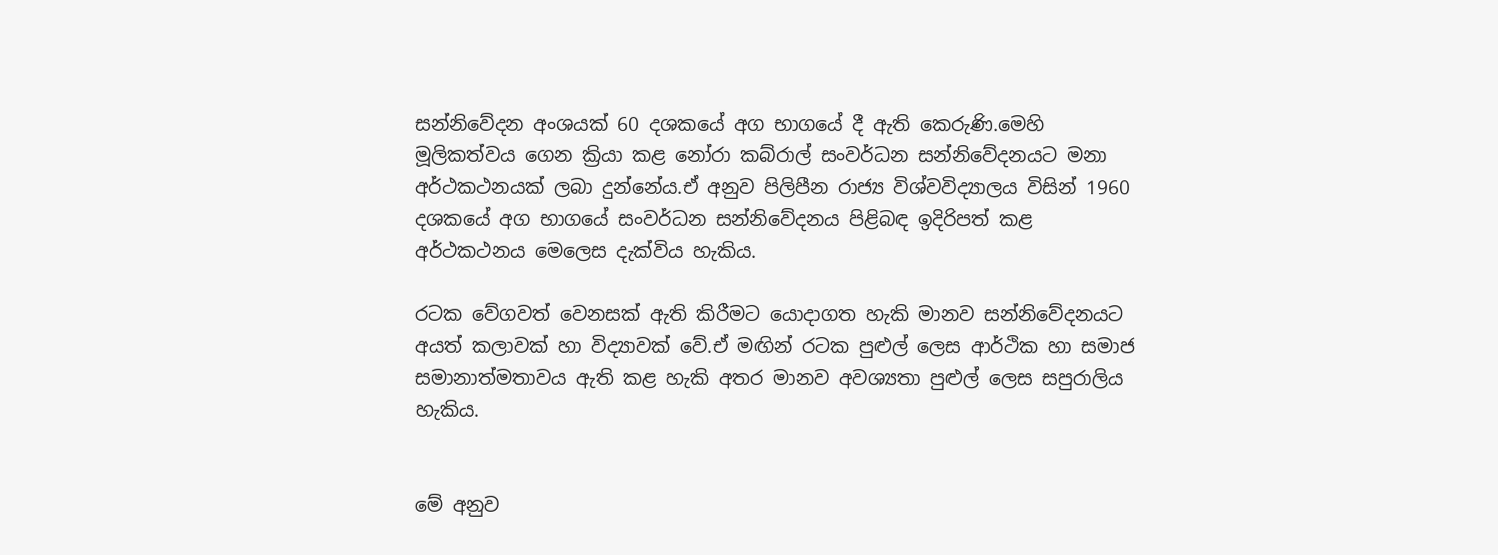සන්නිවේදන අංශයක් 60 දශකයේ අග භාගයේ දී ඇති කෙරුණි.මෙහි මූලිකත්වය ගෙන ක්‍රියා කළ නෝරා කබ්රාල් සංවර්ධන සන්නිවේදනයට මනා අර්ථකථනයක් ලබා දුන්නේය.ඒ අනුව පිලිපීන රාජ්‍ය විශ්වවිද්‍යාලය විසින් 1960 දශකයේ අග භාගයේ සංවර්ධන සන්නිවේදනය පිළිබඳ ඉදිරිපත් කළ අර්ථකථනය මෙලෙස දැක්විය හැකිය.

රටක වේගවත් වෙනසක් ඇති කිරීමට යොදාගත හැකි මානව සන්නිවේදනයට අයත් කලාවක් හා විද්‍යාවක් වේ.ඒ මඟින් රටක පුළුල් ලෙස ආර්ථික හා සමාජ සමානාත්මතාවය ඇති කළ හැකි අතර මානව අවශ්‍යතා පුළුල් ලෙස සපුරාලිය හැකිය.


මේ අනුව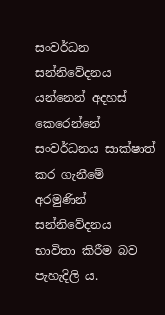සංවර්ධන සන්නිවේදනය යන්නෙන් අදහස් කෙරෙන්නේ සංවර්ධනය සාක්ෂාත් කර ගැනීමේ අරමුණින් සන්නිවේදනය භාවිතා කිරීම බව පැහැදිලි ය.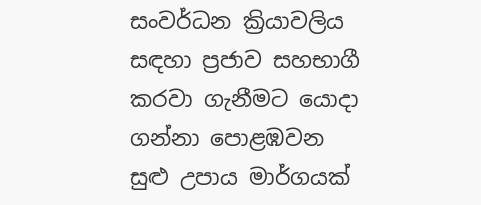සංවර්ධන ක්‍රියාවලිය සඳහා ප්‍රජාව සහභාගී කරවා ගැනීමට යොදා ගන්නා පොළඹවන සුළු උපාය මාර්ගයක්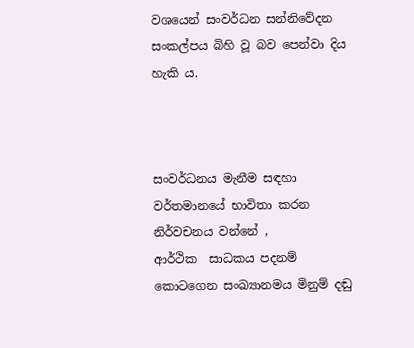වශයෙන් සංවර්ධන සන්නිවේදන සංකල්පය බිහි වූ බව පෙන්වා දිය හැකි ය.



සංවර්ධනය මැනීම සඳහා වර්තමානයේ භාවිතා කරන නිර්වචනය වන්නේ ,
ආර්ථික  සාධකය පදනම් කොටගෙන සංඛ්‍යානමය මිනුම් දඬු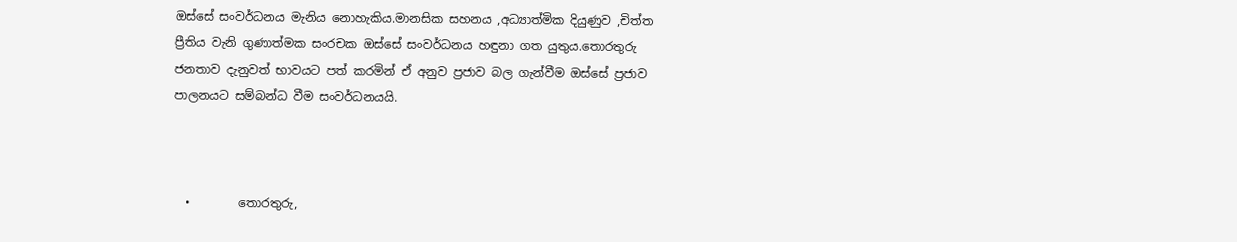ඔස්සේ සංවර්ධනය මැනිය නොහැකිය.මානසික සහනය ,අධ්‍යාත්මික දියුණුව ,චිත්ත ප්‍රීතිය වැනි ගුණාත්මක සංරචක ඔස්සේ සංවර්ධනය හඳුනා ගත යුතුය.තොරතුරු ජනතාව දැනුවත් භාවයට පත් කරමින් ඒ අනුව ප්‍රජාව බල ගැන්වීම ඔස්සේ ප්‍රජාව පාලනයට සම්බන්ධ වීම සංවර්ධනයයි.



  •        තොරතුරු,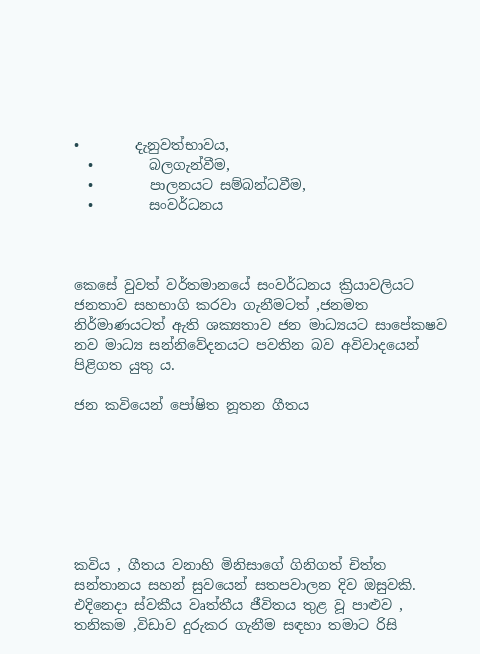•        දැනුවත්භාවය,
  •        බලගැන්වීම,
  •        පාලනයට සම්බන්ධවීම,
  •        සංවර්ධනය



කෙසේ වුවත් වර්තමානයේ සංවර්ධනය ක්‍රියාවලියට ජනතාව සහභාගි කරවා ගැනීමටත් ,ජනමත නිර්මාණයටත් ඇති ශක්‍යතාව ජන මාධ්‍යයට සාපේකෂව නව මාධ්‍ය සන්නිවේදනයට පවතින බව අවිවාදයෙන් පිළිගත යුතු ය.

ජන කවියෙන් පෝෂිත නූතන ගීතය







කවිය , ගීතය වනාහි මිනිසාගේ ගිනිගත් චිත්ත සන්තානය සහන් සුවයෙන් සතපවාලන දිව ඔසුවකි. එදිනෙදා ස්වකීය වෘත්තීය ජීවිතය තුළ වූ පාළුව , තනිකම ,විඩාව දුරුකර ගැනීම සඳහා තමාට රිසි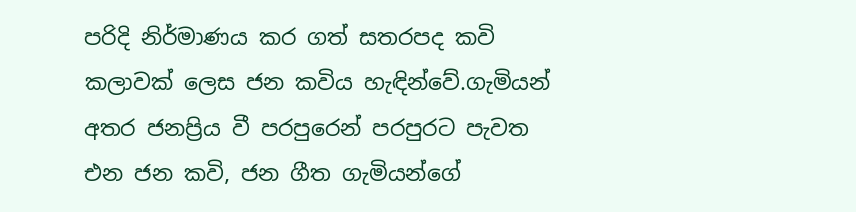පරිදි නිර්මාණය කර ගත් සතරපද කවි කලාවක් ලෙස ජන කවිය හැඳින්වේ.ගැමියන් අතර ජනප්‍රිය වී පරපුරෙන් පරපුරට පැවත එන ජන කවි, ජන ගීත ගැමියන්ගේ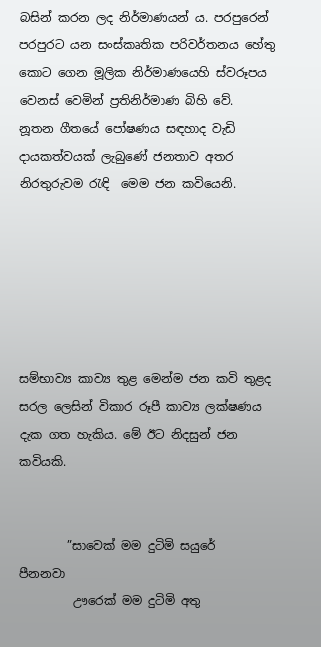බසින් කරන ලද නිර්මාණයන් ය. පරපුරෙන් පරපුරට යන සංස්කෘතික පරිවර්තනය හේතු කොට ගෙන මූලික නිර්මාණයෙහි ස්වරූපය වෙනස් වෙමින් ප්‍රතිනිර්මාණ බිහි වේ.   නූතන ගීතයේ පෝෂණය සඳහාද වැඩි දායකත්වයක් ලැබුණේ ජනතාව අතර නිරතුරුවම රැඳි  මෙම ජන කවියෙනි.






සම්භාව්‍ය කාව්‍ය තුළ මෙන්ම ජන කවි තුළද සරල ලෙසින් විකාර රූපී කාව්‍ය ලක්ෂණය දැක ගත හැකිය. මේ ඊට නිදසුන් ජන කවියකි.


        ”සාවෙක් මම දුටිමි සයුරේ                      පීනනවා
         ඌරෙක් මම දුටිමි අතු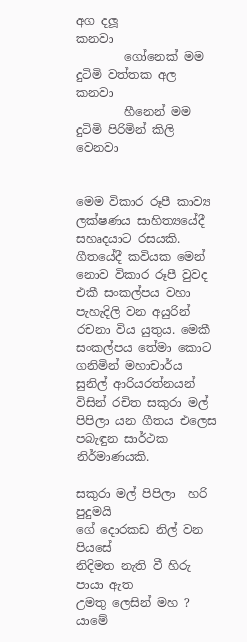අග දලූ                   කනවා
        ගෝනෙක් මම දුටිමි වත්තක අල               කනවා
        හීනෙන් මම දුටිමි පිරිමින් කිලි                 වෙනවා


මෙම විකාර රූපී කාව්‍ය ලක්ෂණය සාහිත්‍යයේදී සහෘදයාට රසයකි. ගීතයේදී කවියක මෙන් නොව විකාර රූපී වුවද එකී සංකල්පය වහා පැහැදිලි වන අයුරින් රචනා විය යුතුය. මෙකී සංකල්පය තේමා කොට ගනිමින් මහාචාර්ය සුනිල් ආරියරත්නයන් විසින් රචිත සකුරා මල් පිපිලා යන ගීතය එලෙස පබැඳුන සාර්ථක නිර්මාණයකි.

සකුරා මල් පිපිලා  හරි පුදුමයි
ගේ දොරකඩ නිල් වන පියසේ
නිදිමත නැති වී හිරු පායා ඇත
උමතු ලෙසින් මහ ? යාමේ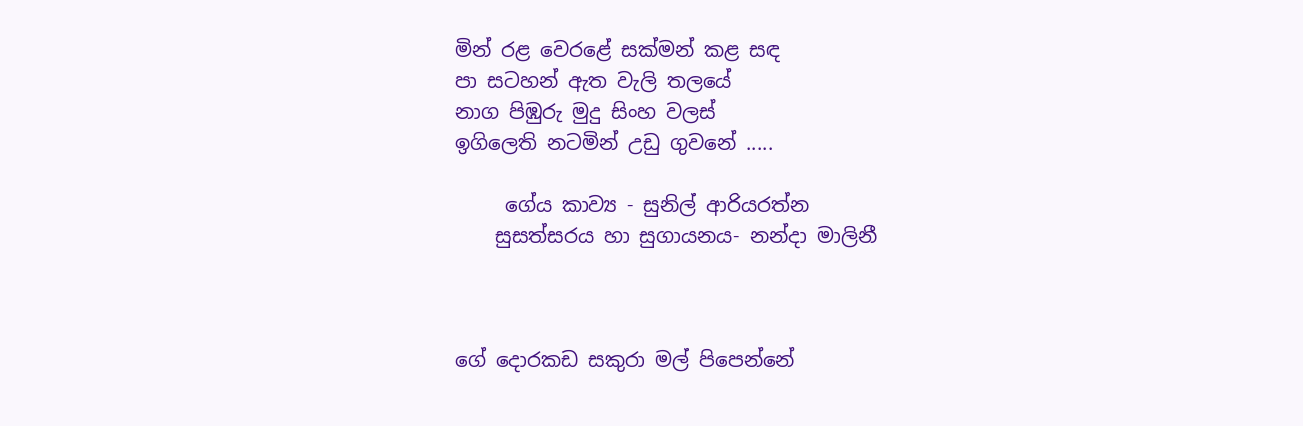මින් රළ වෙරළේ සක්මන් කළ සඳ
පා සටහන් ඇත වැලි තලයේ
නාග පිඹුරු මුදු සිංහ වලස්
ඉගිලෙති නටමින් උඩු ගුවනේ .....

     ගේය කාව්‍ය - සුනිල් ආරියරත්න
    සුසත්සරය හා සුගායනය- නන්දා මාලිනී



ගේ දොරකඩ සකුරා මල් පිපෙන්නේ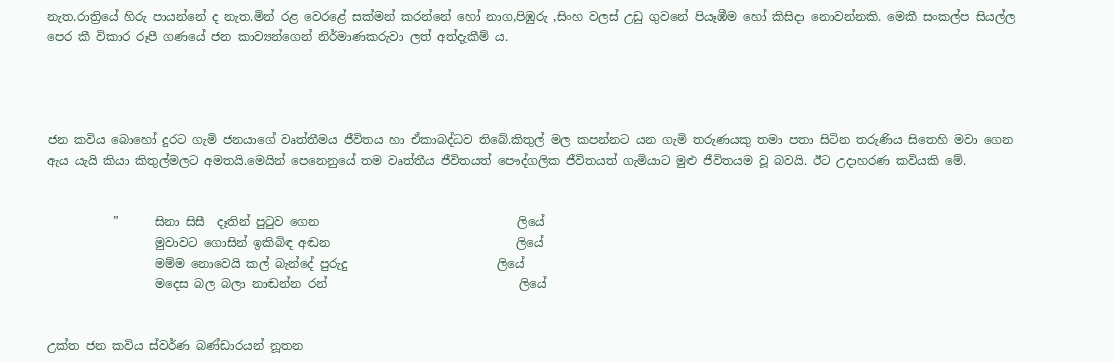නැත.රාත්‍රියේ හිරු පායන්නේ ද නැත.මින් රළ වෙරළේ සක්මන් කරන්නේ හෝ නාග,පිඹුරු ,සිංහ වලස් උඩු ගුවනේ පියෑඹීම හෝ කිසිදා නොවන්නකි. මෙකී සංකල්ප සියල්ල පෙර කී විකාර රූපී ගණයේ ජන කාව්‍යන්ගෙන් නිර්මාණකරුවා ලත් අත්දැකීම් ය.




ජන කවිය බොහෝ දුරට ගැමි ජනයාගේ වෘත්තීමය ජීවිතය හා ඒකාබද්ධව තිබේ.කිතුල් මල කපන්නට යන ගැමි තරුණයකු තමා පතා සිටින තරුණිය සිතෙහි මවා ගෙන ඇය යැයි කියා කිතුල්මලට අමතයි.මෙයින් පෙනෙනුයේ තම වෘත්තීය ජීවිතයත් පෞද්ගලික ජීවිතයත් ගැමියාට මුළු ජීවිතයම වූ බවයි. ඊට උදාහරණ කවියකි මේ.


           ”      සිනා සිසී  දෑතින් පුටුව ගෙන                                 ලියේ
                  මුවාවට ගොසින් ඉකිබිඳ අඬන                               ලියේ
                  මම්ම නොවෙයි කල් බැන්දේ පුරුදු                         ලියේ
                  මදෙස බල බලා නාඬන්න රන්                                ලියේ


උක්ත ජන කවිය ස්වර්ණ බණ්ඩාරයන් නූතන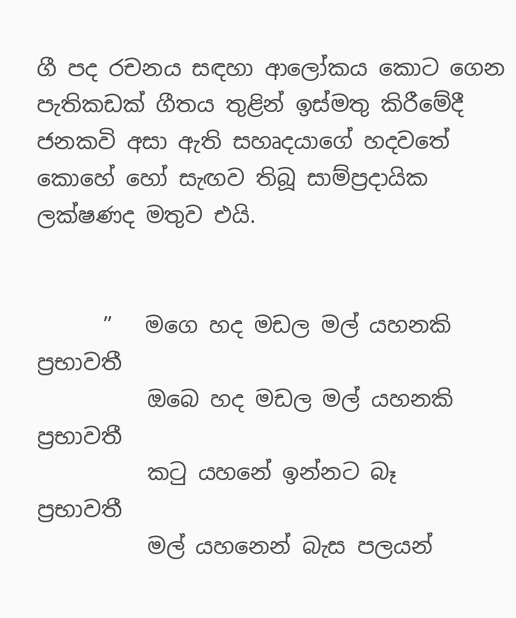ගී පද රචනය සඳහා ආලෝකය කොට ගෙන පැතිකඩක් ගීතය තුළින් ඉස්මතු කිරීමේදී ජනකවි අසා ඇති සහෘදයාගේ හදවතේ කොහේ හෝ සැඟව තිබූ සාම්ප්‍රදායික ලක්ෂණද මතුව එයි.


      ”   මගෙ හද මඩල මල් යහනකි                        ප්‍රභාවතී
          ඔබෙ හද මඩල මල් යහනකි                        ප්‍රභාවතී
          කටු යහනේ ඉන්නට බෑ                              ප්‍රභාවතී
          මල් යහනෙන් බැස පලයන්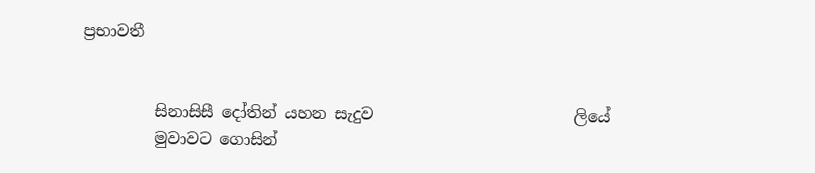ප්‍රභාවතී


         සිනාසිසී දෝතින් යහන සැදුව                         ලියේ
         මුවාවට ගොසින්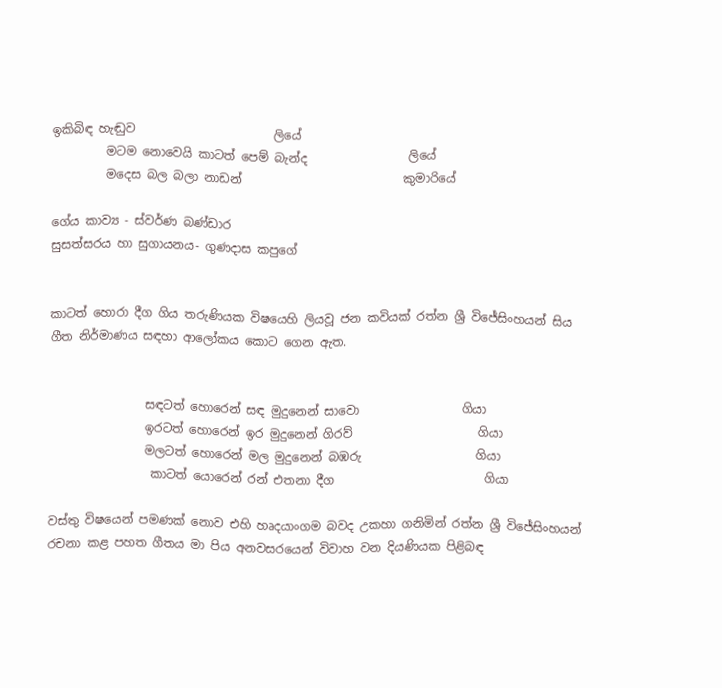ඉකිබිඳ හැඬුව                       ලියේ
         මටම නොවෙයි කාටත් පෙම් බැන්ද                 ලියේ
         මදෙස බල බලා නාඩන්                           කුමාරියේ

ගේය කාව්‍ය - ස්වර්ණ බණ්ඩාර
සුසත්සරය හා සුගායනය- ගුණදාස කපුගේ


කාටත් හොරා දීග ගිය තරුණියක විෂයෙහි ලියවූ ජන කවියක් රත්න ශ්‍රී විජේසිංහයන් සිය ගීත නිර්මාණය සඳහා ආලෝකය කොට ගෙන ඇත.


                සඳටත් හොරෙන් සඳ මුදුනෙන් සාවො                 ගියා
                ඉරටත් හොරෙන් ඉර මුදුනෙන් ගිරව්                     ගියා
                මලටත් හොරෙන් මල මුදුනෙන් බඹරු                   ගියා
                 කාටත් යොරෙන් රන් එතනා දීග                         ගියා

වස්තු විෂයෙන් පමණක් නොව එහි හෘදයාංගම බවද උකහා ගනිමින් රත්න ශ්‍රී විජේසිංහයන් රචනා කළ පහත ගීතය මා පිය අනවසරයෙන් විවාහ වන දියණියක පිළිබඳ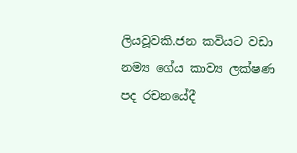ලියවූවකි.ජන කවියට වඩා නම්‍ය ගේය කාව්‍ය ලක්ෂණ පද රචනයේදී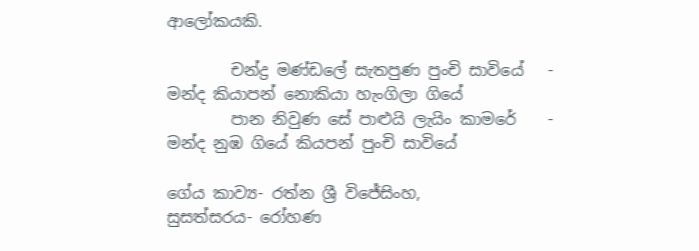ආලෝකයකි.

        චන්ද්‍ර මණ්ඩලේ සැතපුණ පුංචි සාවියේ   -     මන්ද කියාපන් නොකියා හැංගිලා ගියේ
        පාන නිවුණ සේ පාළුයි ලැයිං කාමරේ    -     මන්ද නුඹ ගියේ කියපන් පුංචි සාවියේ

ගේය කාව්‍ය- රත්න ශ්‍රී විජේසිංහ,
සුසත්සරය- රෝහණ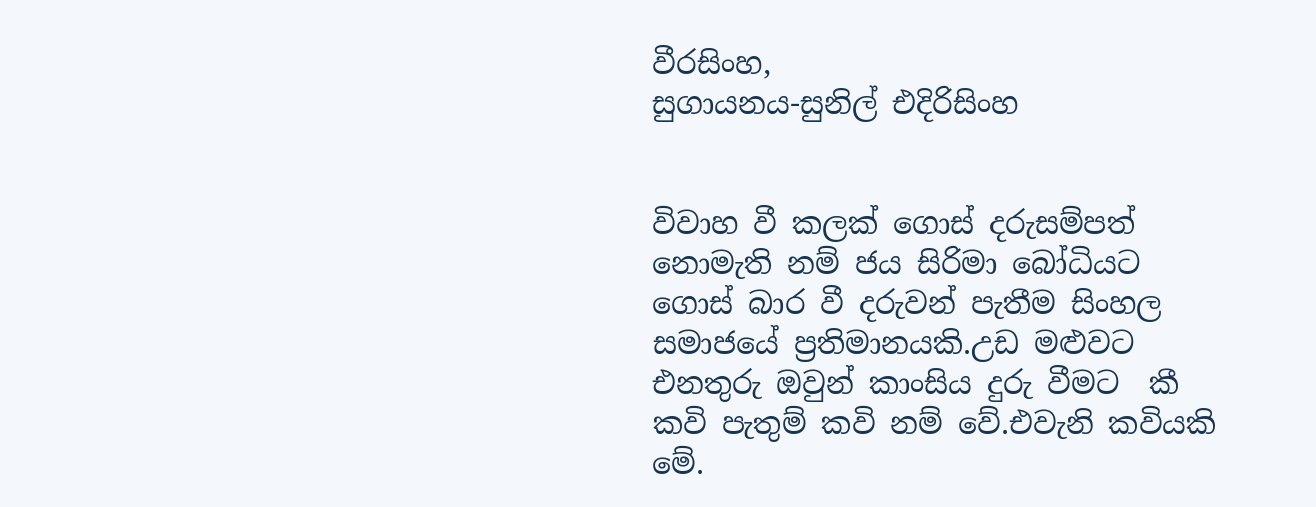වීරසිංහ,
සුගායනය-සුනිල් එදිරිසිංහ


විවාහ වී කලක් ගොස් දරුසම්පත් නොමැති නම් ජය සිරිමා බෝධියට ගොස් බාර වී දරුවන් පැතීම සිංහල සමාජයේ ප්‍රතිමානයකි.උඩ මළුවට එනතුරු ඔවුන් කාංසිය දුරු වීමට  කී කවි පැතුම් කවි නම් වේ.එවැනි කවියකි මේ.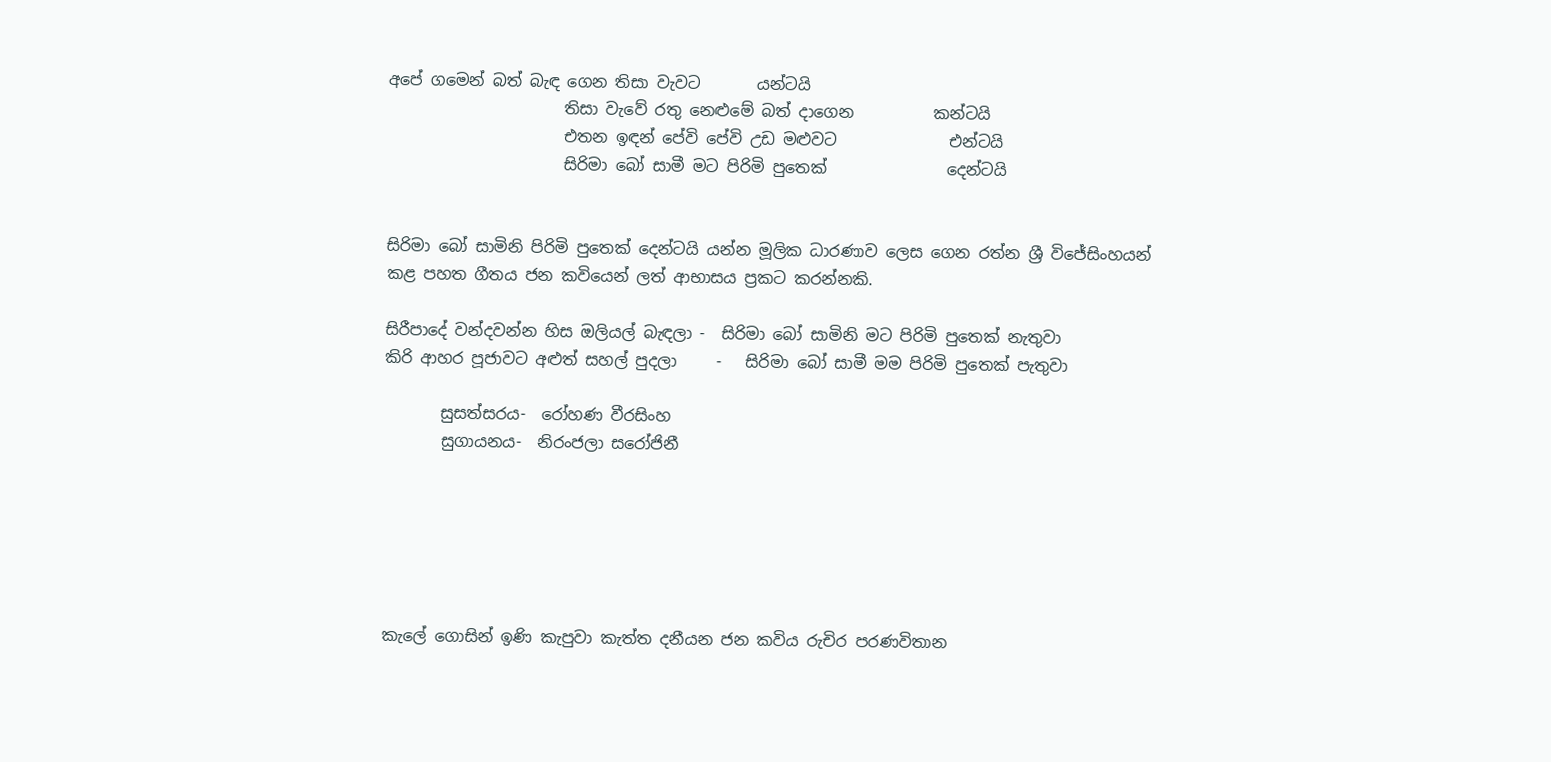අපේ ගමෙන් බත් බැඳ ගෙන තිසා වැවට       යන්ටයි
                      තිසා වැවේ රතු නෙළුමේ බත් දාගෙන          කන්ටයි
                      එතන ඉඳන් පේවි පේවි උඩ මළුවට              එන්ටයි
                      සිරිමා බෝ සාමී මට පිරිමි පුතෙක්               දෙන්ටයි


සිරිමා බෝ සාමිනි පිරිමි පුතෙක් දෙන්ටයි යන්න මූලික ධාරණාව ලෙස ගෙන රත්න ශ්‍රී විජේසිංහයන්
කළ පහත ගීතය ජන කවියෙන් ලත් ආභාසය ප්‍රකට කරන්නකි.

සිරීපාදේ වන්දවන්න හිස ඔලියල් බැඳලා -  සිරිමා බෝ සාමිනි මට පිරිමි පුතෙක් නැතුවා
කිරි ආහර පූජාවට අළුත් සහල් පුදලා     -   සිරිමා බෝ සාමී මම පිරිමි පුතෙක් පැතුවා

       සුසත්සරය-  රෝහණ වීරසිංහ
       සුගායනය-  නිරංජලා සරෝජිනී






කැලේ ගොසින් ඉණි කැපුවා කැත්ත දනීයන ජන කවිය රුචිර පරණවිතාන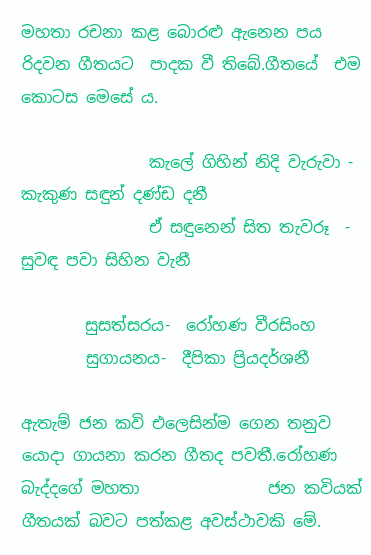මහතා රචනා කළ බොරළු ඇනෙන පය රිදවන ගීතයට  පාදක වී තිබේ.ගීතයේ  එම කොටස මෙසේ ය.

                කැලේ ගිහින් නිදි වැරුවා - කැකුණ සඳුන් දණ්ඩ දනී
                ඒ සඳුනෙන් සිත තැවරූ  -    සුවඳ පවා සිහින වැනී

        සුසත්සරය-  රෝහණ වීරසිංහ
        සුගායනය-  දීපිකා ප්‍රියදර්ශනී

ඇතැම් ජන කවි එලෙසින්ම ගෙන තනුව යොදා ගායනා කරන ගීතද පවතී.රෝහණ බැද්දගේ මහතා                ජන කවියක් ගීතයක් බවට පත්කළ අවස්ථාවකි මේ.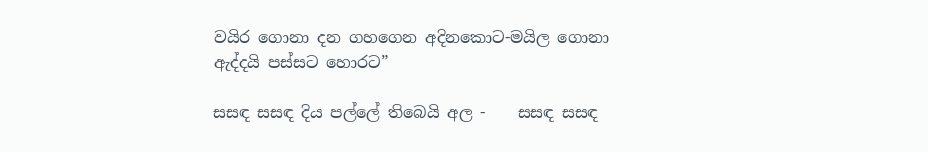වයිර ගොනා දන ගහගෙන අදිනකොට-මයිල ගොනා ඇද්දයි පස්සට හොරට”

සසඳ සසඳ දිය පල්ලේ තිබෙයි අල -    සසඳ සසඳ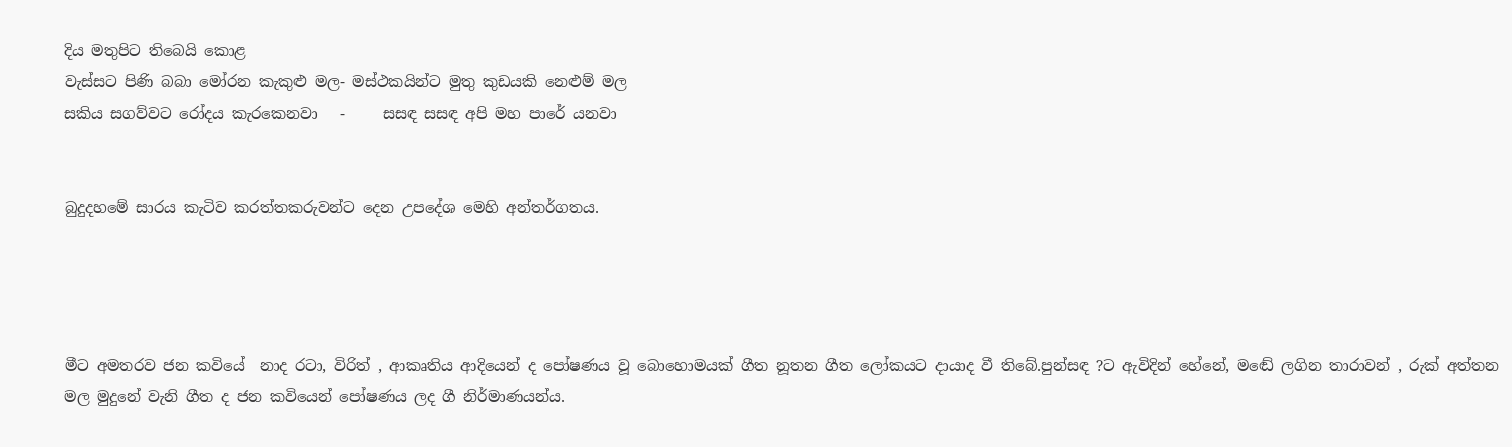දිය මතුපිට තිබෙයි කොළ
වැස්සට පිණි බබා මෝරන කැකුළු මල- මස්ථකයින්ට මුතු කුඩයකි නෙළුම් මල
සකිය සගව්වට රෝදය කැරකෙනවා   -     සසඳ සසඳ අපි මහ පාරේ යනවා


බුදුදහමේ සාරය කැටිව කරත්තකරුවන්ට දෙන උපදේශ මෙහි අන්තර්ගතය.




මීට අමතරව ජන කවියේ  නාද රටා, විරිත් , ආකෘතිය ආදියෙන් ද පෝෂණය වූ බොහොමයක් ගීත නූතන ගීත ලෝකයට දායාද වී තිබේ.පුන්සඳ ?ට ඇවිදින් හේනේ, මඬේ ලගින තාරාවන් , රුක් අත්තන මල මුදුනේ වැනි ගීත ද ජන කවියෙන් පෝෂණය ලද ගී නිර්මාණයන්ය.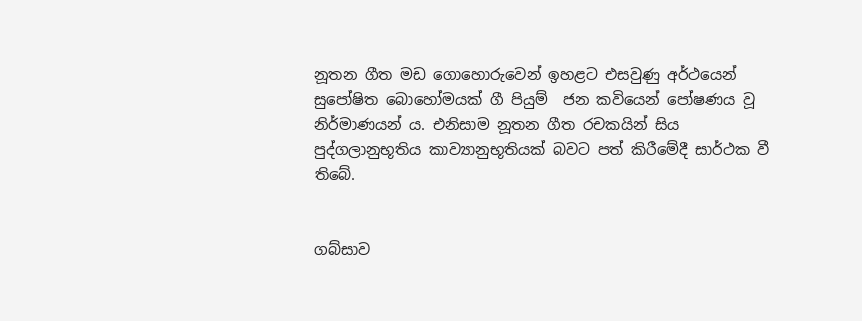නූතන ගීත මඩ ගොහොරුවෙන් ඉහළට එසවුණු අර්ථයෙන් සුපෝෂිත බොහෝමයක් ගී පියුම්  ජන කවියෙන් පෝෂණය වූ නිර්මාණයන් ය. එනිසාම නූතන ගීත රචකයින් සිය පුද්ගලානුභූතිය කාව්‍යානුභූතියක් බවට පත් කිරීමේදී සාර්ථක වී තිබේ.


ගබ්සාව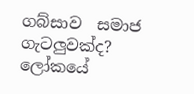ගබ්සාව  සමාජ ගැටලුවක්ද?   ලෝකයේ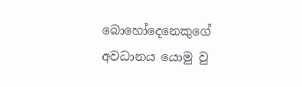බොහෝදෙනෙකුගේ අවධානය යොමු වු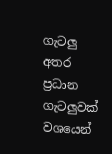ගැටලු අතර ප්‍රධාන ගැටලුවක් වශයෙන්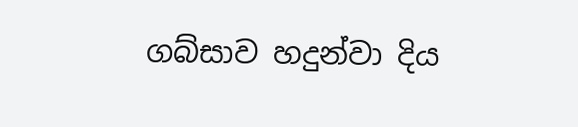ගබ්සාව හදුන්වා දිය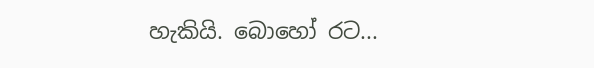හැකියි. බොහෝ රට...